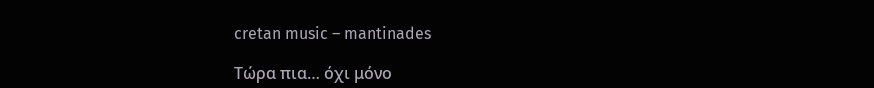cretan music – mantinades

Τώρα πια… όχι μόνο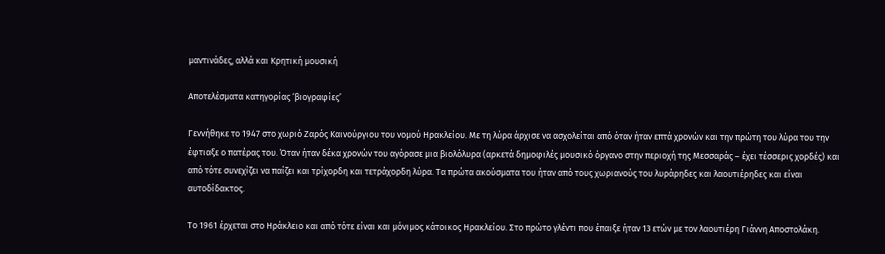μαντινάδες, αλλά και Κρητική μουσική

Αποτελέσματα κατηγορίας ‘βιογραφίες’

Γεννήθηκε το 1947 στο χωριό Ζαρός Καινούργιου του νομού Ηρακλείου. Με τη λύρα άρχισε να ασχολείται από όταν ήταν επτά χρονών και την πρώτη του λύρα του την έφτιαξε ο πατέρας του. Όταν ήταν δέκα χρονών του αγόρασε μια βιολόλυρα (αρκετά δημοφιλές μουσικό όργανο στην περιοχή της Μεσσαράς – έχει τέσσερις χορδές) και από τότε συνεχίζει να παίζει και τρίχορδη και τετράχορδη λύρα. Τα πρώτα ακούσματα του ήταν από τους χωριανούς του λυράρηδες και λαουτιέρηδες και είναι αυτοδίδακτος.

Το 1961 έρχεται στο Ηράκλειο και από τότε είναι και μόνιμος κάτοικος Ηρακλείου. Στο πρώτο γλέντι που έπαιξε ήταν 13 ετών με τον λαουτιέρη Γιάννη Αποστολάκη.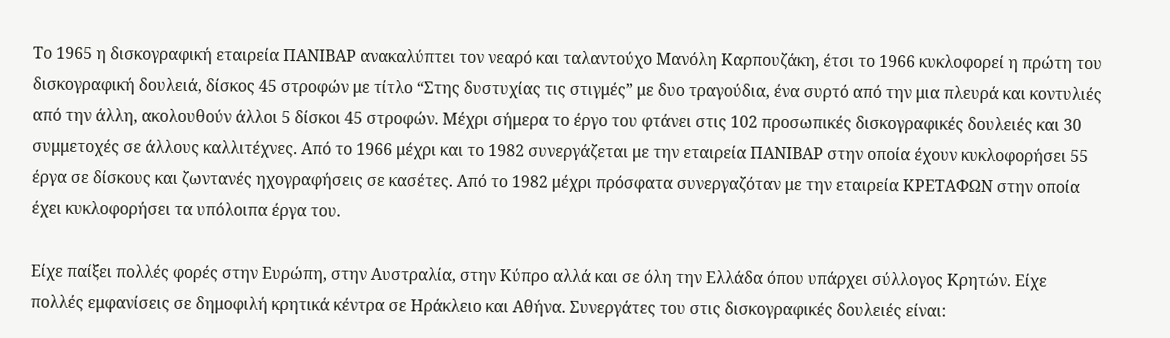Το 1965 η δισκογραφική εταιρεία ΠΑΝΙΒΑΡ ανακαλύπτει τον νεαρό και ταλαντούχο Μανόλη Καρπουζάκη, έτσι το 1966 κυκλοφορεί η πρώτη του δισκογραφική δουλειά, δίσκος 45 στροφών με τίτλο “Στης δυστυχίας τις στιγμές” με δυο τραγούδια, ένα συρτό από την μια πλευρά και κοντυλιές από την άλλη, ακολουθούν άλλοι 5 δίσκοι 45 στροφών. Μέχρι σήμερα το έργο του φτάνει στις 102 προσωπικές δισκογραφικές δουλειές και 30 συμμετοχές σε άλλους καλλιτέχνες. Από το 1966 μέχρι και το 1982 συνεργάζεται με την εταιρεία ΠΑΝΙΒΑΡ στην οποία έχουν κυκλοφορήσει 55 έργα σε δίσκους και ζωντανές ηχογραφήσεις σε κασέτες. Από το 1982 μέχρι πρόσφατα συνεργαζόταν με την εταιρεία ΚΡΕΤΑΦΩΝ στην οποία έχει κυκλοφορήσει τα υπόλοιπα έργα του.

Είχε παίξει πολλές φορές στην Ευρώπη, στην Αυστραλία, στην Κύπρο αλλά και σε όλη την Ελλάδα όπου υπάρχει σύλλογος Κρητών. Είχε πολλές εμφανίσεις σε δημοφιλή κρητικά κέντρα σε Ηράκλειο και Αθήνα. Συνεργάτες του στις δισκογραφικές δουλειές είναι: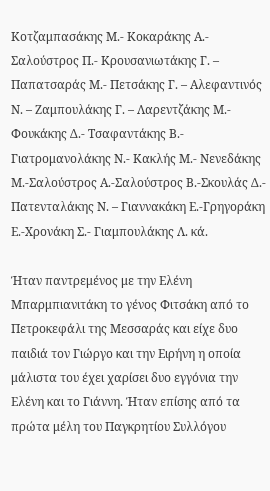Κοτζαμπασάκης Μ.- Κοκαράκης Α.- Σαλούστρος Π.- Κρουσανιωτάκης Γ. – Παπατσαράς Μ.- Πετσάκης Γ. – Αλεφαντινός Ν. – Ζαμπουλάκης Γ. – Λαρεντζάκης Μ.- Φουκάκης Δ.- Τσαφαντάκης Β.- Γιατρομανολάκης Ν.- Κακλής Μ.- Νενεδάκης Μ.-Σαλούστρος Α.-Σαλούστρος Β.-Σκουλάς Δ.- Πατενταλάκης Ν. – Γιαννακάκη Ε.-Γρηγοράκη Ε.-Χρονάκη Σ.- Γιαμπουλάκης Λ. κά.

Ήταν παντρεμένος με την Ελένη Μπαρμπιανιτάκη το γένος Φιτσάκη από το Πετροκεφάλι της Μεσσαράς και είχε δυο παιδιά τον Γιώργο και την Ειρήνη η οποία μάλιστα του έχει χαρίσει δυο εγγόνια την Ελένη και το Γιάννη. Ήταν επίσης από τα πρώτα μέλη του Παγκρητίου Συλλόγου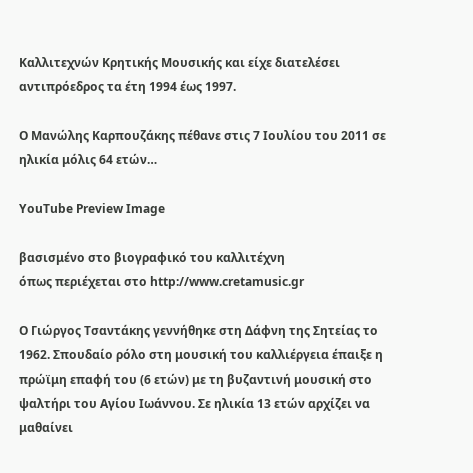Καλλιτεχνών Κρητικής Μουσικής και είχε διατελέσει αντιπρόεδρος τα έτη 1994 έως 1997.

Ο Μανώλης Καρπουζάκης πέθανε στις 7 Ιουλίου του 2011 σε ηλικία μόλις 64 ετών…

YouTube Preview Image

βασισμένο στο βιογραφικό του καλλιτέχνη
όπως περιέχεται στο http://www.cretamusic.gr

Ο Γιώργος Τσαντάκης γεννήθηκε στη Δάφνη της Σητείας το 1962. Σπουδαίο ρόλο στη μουσική του καλλιέργεια έπαιξε η πρώϊμη επαφή του (6 ετών) με τη βυζαντινή μουσική στο ψαλτήρι του Αγίου Ιωάννου. Σε ηλικία 13 ετών αρχίζει να μαθαίνει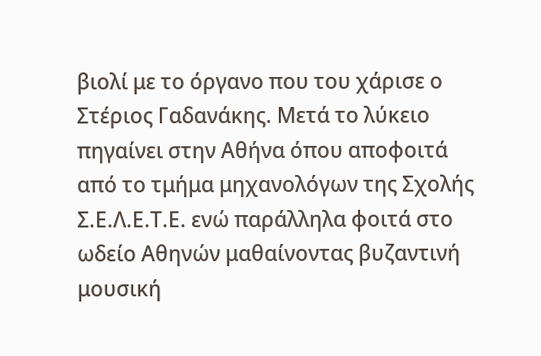βιολί με το όργανο που του χάρισε ο Στέριος Γαδανάκης. Μετά το λύκειο πηγαίνει στην Αθήνα όπου αποφοιτά από το τμήμα μηχανολόγων της Σχολής Σ.Ε.Λ.Ε.Τ.Ε. ενώ παράλληλα φοιτά στο ωδείο Αθηνών μαθαίνοντας βυζαντινή μουσική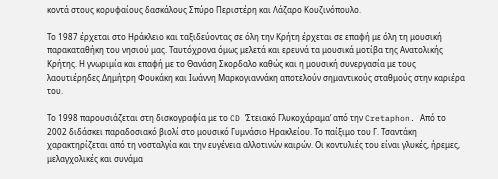κοντά στους κορυφαίους δασκάλους Σπύρο Περιστέρη και Λάζαρο Κουζινόπουλο.

Το 1987 έρχεται στο Ηράκλειο και ταξιδεύοντας σε όλη την Κρήτη έρχεται σε επαφή με όλη τη μουσική παρακαταθήκη του νησιού μας. Ταυτόχρονα όμως μελετά και ερευνά τα μουσικά μοτίβα της Ανατολικής Κρήτης. Η γνωριμία και επαφή με το Θανάση Σκορδαλο καθώς και η μουσική συνεργασία με τους λαουτιέρηδες Δημήτρη Φουκάκη και Ιωάννη Μαρκογιαννάκη αποτελούν σημαντικούς σταθμούς στην καριέρα του.

Το 1998 παρουσιάζεται στη δισκογραφία με το CD ‘Στειακό Γλυκοχάραμα’ από την Cretaphon. Από το 2002 διδάσκει παραδοσιακό βιολί στο μουσικό Γυμνάσιο Ηρακλείου. Το παίξιμο του Γ. Τσαντάκη χαρακτηρίζεται από τη νοσταλγία και την ευγένεια αλλοτινών καιρών. Οι κοντυλιές του είναι γλυκές, ήρεμες, μελαγχολικές και συνάμα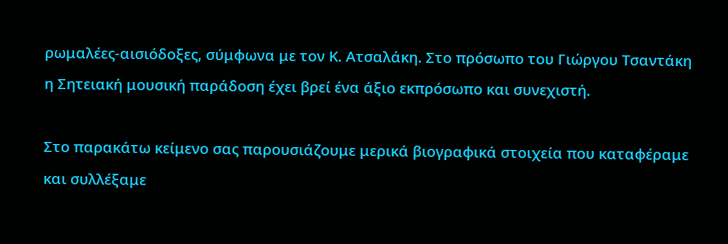ρωμαλέες-αισιόδοξες, σύμφωνα με τον Κ. Ατσαλάκη. Στο πρόσωπο του Γιώργου Τσαντάκη η Σητειακή μουσική παράδοση έχει βρεί ένα άξιο εκπρόσωπο και συνεχιστή.

Στο παρακάτω κείμενο σας παρουσιάζουμε μερικά βιογραφικά στοιχεία που καταφέραμε και συλλέξαμε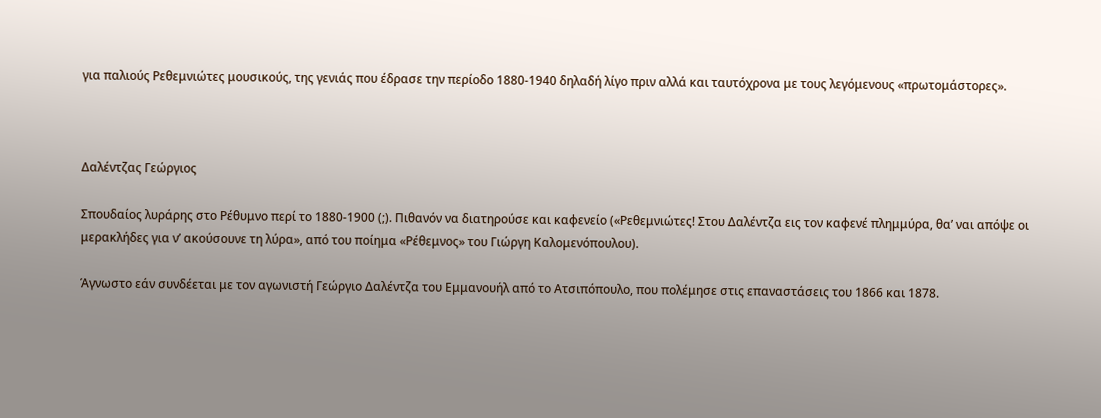για παλιούς Ρεθεμνιώτες μουσικούς, της γενιάς που έδρασε την περίοδο 1880-1940 δηλαδή λίγο πριν αλλά και ταυτόχρονα με τους λεγόμενους «πρωτομάστορες».



Δαλέντζας Γεώργιος

Σπουδαίος λυράρης στο Ρέθυμνο περί το 1880-1900 (;). Πιθανόν να διατηρούσε και καφενείο («Ρεθεμνιώτες! Στου Δαλέντζα εις τον καφενέ πλημμύρα, θα’ ναι απόψε οι μερακλήδες για ν’ ακούσουνε τη λύρα», από του ποίημα «Ρέθεμνος» του Γιώργη Καλομενόπουλου).

Άγνωστο εάν συνδέεται με τον αγωνιστή Γεώργιο Δαλέντζα του Εμμανουήλ από το Ατσιπόπουλο, που πολέμησε στις επαναστάσεις του 1866 και 1878.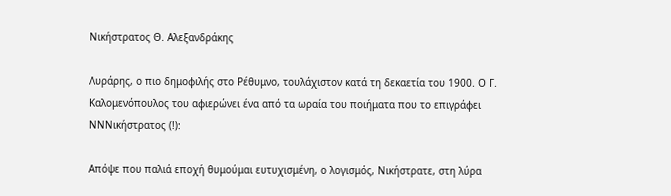Νικήστρατος Θ. Αλεξανδράκης

Λυράρης, ο πιο δημοφιλής στο Ρέθυμνο, τουλάχιστον κατά τη δεκαετία του 1900. Ο Γ. Καλομενόπουλος του αφιερώνει ένα από τα ωραία του ποιήματα που το επιγράφει ΝΝΝικήστρατος (!):

Απόψε που παλιά εποχή θυμούμαι ευτυχισμένη, ο λογισμός, Νικήστρατε, στη λύρα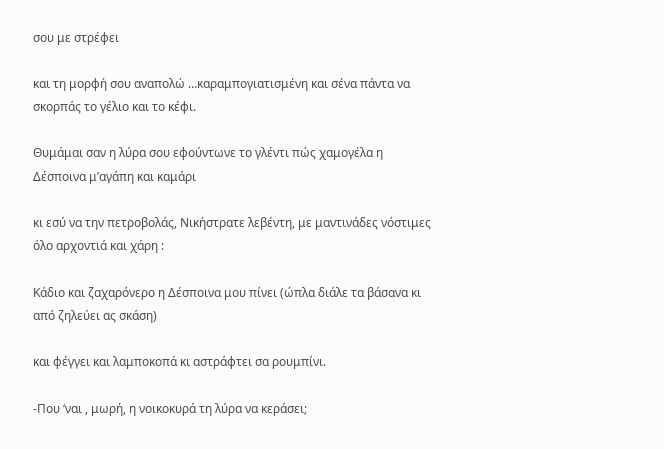σου με στρέφει

και τη μορφή σου αναπολώ …καραμπογιατισμένη και σένα πάντα να σκορπάς το γέλιο και το κέφι.

Θυμάμαι σαν η λύρα σου εφούντωνε το γλέντι πώς χαμογέλα η Δέσποινα μ’αγάπη και καμάρι

κι εσύ να την πετροβολάς, Νικήστρατε λεβέντη, με μαντινάδες νόστιμες όλο αρχοντιά και χάρη :

Κάδιο και ζαχαρόνερο η Δέσποινα μου πίνει (ώπλα διάλε τα βάσανα κι από ζηλεύει ας σκάση)

και φέγγει και λαμποκοπά κι αστράφτει σα ρουμπίνι.

-Που ‘ναι , μωρή, η νοικοκυρά τη λύρα να κεράσει;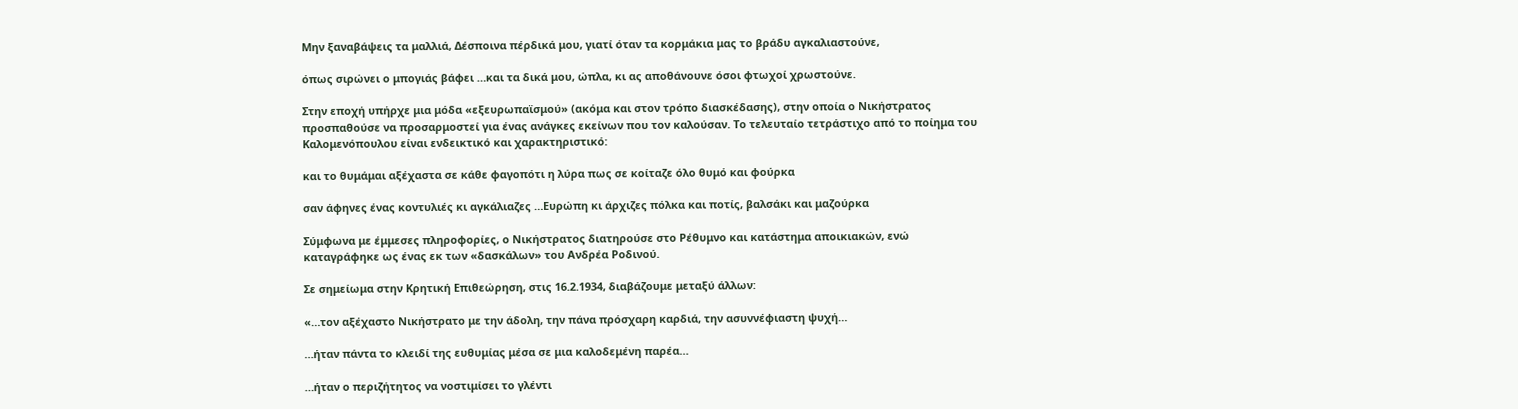Μην ξαναβάψεις τα μαλλιά, Δέσποινα πέρδικά μου, γιατί όταν τα κορμάκια μας το βράδυ αγκαλιαστούνε,

όπως σιρώνει ο μπογιάς βάφει …και τα δικά μου, ώπλα, κι ας αποθάνουνε όσοι φτωχοί χρωστούνε.

Στην εποχή υπήρχε μια μόδα «εξευρωπαϊσμού» (ακόμα και στον τρόπο διασκέδασης), στην οποία ο Νικήστρατος προσπαθούσε να προσαρμοστεί για ένας ανάγκες εκείνων που τον καλούσαν. Το τελευταίο τετράστιχο από το ποίημα του Καλομενόπουλου είναι ενδεικτικό και χαρακτηριστικό:

και το θυμάμαι αξέχαστα σε κάθε φαγοπότι η λύρα πως σε κοίταζε όλο θυμό και φούρκα

σαν άφηνες ένας κοντυλιές κι αγκάλιαζες …Ευρώπη κι άρχιζες πόλκα και ποτίς, βαλσάκι και μαζούρκα

Σύμφωνα με έμμεσες πληροφορίες, ο Νικήστρατος διατηρούσε στο Ρέθυμνο και κατάστημα αποικιακών, ενώ καταγράφηκε ως ένας εκ των «δασκάλων» του Ανδρέα Ροδινού.

Σε σημείωμα στην Κρητική Επιθεώρηση, στις 16.2.1934, διαβάζουμε μεταξύ άλλων:

«…τον αξέχαστο Νικήστρατο με την άδολη, την πάνα πρόσχαρη καρδιά, την ασυννέφιαστη ψυχή…

…ήταν πάντα το κλειδί της ευθυμίας μέσα σε μια καλοδεμένη παρέα…

…ήταν ο περιζήτητος να νοστιμίσει το γλέντι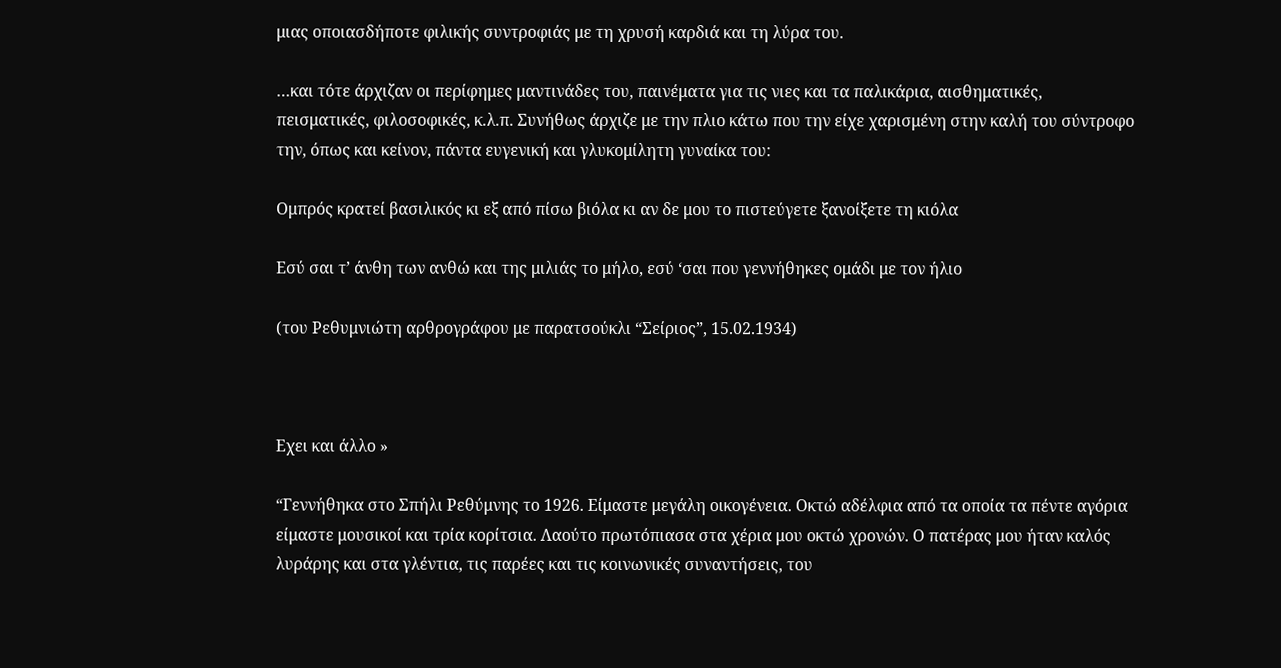μιας οποιασδήποτε φιλικής συντροφιάς με τη χρυσή καρδιά και τη λύρα του.

…και τότε άρχιζαν οι περίφημες μαντινάδες του, παινέματα για τις νιες και τα παλικάρια, αισθηματικές, πεισματικές, φιλοσοφικές, κ.λ.π. Συνήθως άρχιζε με την πλιο κάτω που την είχε χαρισμένη στην καλή του σύντροφο την, όπως και κείνον, πάντα ευγενική και γλυκομίλητη γυναίκα του:

Ομπρός κρατεί βασιλικός κι εξ από πίσω βιόλα κι αν δε μου το πιστεύγετε ξανοίξετε τη κιόλα

Εσύ σαι τ’ άνθη των ανθώ και της μιλιάς το μήλο, εσύ ‘σαι που γεννήθηκες ομάδι με τον ήλιο

(του Ρεθυμνιώτη αρθρογράφου με παρατσούκλι “Σείριος”, 15.02.1934)



Εχει και άλλο »

“Γεννήθηκα στο Σπήλι Ρεθύμνης το 1926. Είμαστε μεγάλη οικογένεια. Οκτώ αδέλφια από τα οποία τα πέντε αγόρια είμαστε μουσικοί και τρία κορίτσια. Λαούτο πρωτόπιασα στα χέρια μου οκτώ χρονών. Ο πατέρας μου ήταν καλός λυράρης και στα γλέντια, τις παρέες και τις κοινωνικές συναντήσεις, του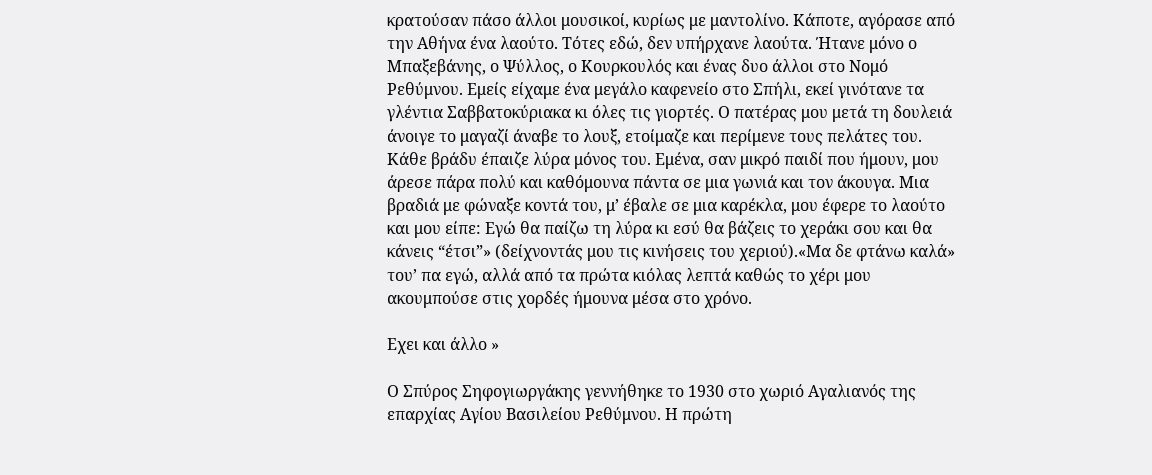κρατούσαν πάσο άλλοι μουσικοί, κυρίως με μαντολίνο. Κάποτε, αγόρασε από την Αθήνα ένα λαούτο. Τότες εδώ, δεν υπήρχανε λαούτα. Ήτανε μόνο ο Μπαξεβάνης, ο Ψύλλος, ο Κουρκουλός και ένας δυο άλλοι στο Νομό Ρεθύμνου. Εμείς είχαμε ένα μεγάλο καφενείο στο Σπήλι, εκεί γινότανε τα γλέντια Σαββατοκύριακα κι όλες τις γιορτές. Ο πατέρας μου μετά τη δουλειά άνοιγε το μαγαζί άναβε το λουξ, ετοίμαζε και περίμενε τους πελάτες του. Κάθε βράδυ έπαιζε λύρα μόνος του. Εμένα, σαν μικρό παιδί που ήμουν, μου άρεσε πάρα πολύ και καθόμουνα πάντα σε μια γωνιά και τον άκουγα. Μια βραδιά με φώναξε κοντά του, μ’ έβαλε σε μια καρέκλα, μου έφερε το λαούτο και μου είπε: Εγώ θα παίζω τη λύρα κι εσύ θα βάζεις το χεράκι σου και θα κάνεις “έτσι”» (δείχνοντάς μου τις κινήσεις του χεριού).«Μα δε φτάνω καλά» του’ πα εγώ, αλλά από τα πρώτα κιόλας λεπτά καθώς το χέρι μου ακουμπούσε στις χορδές ήμουνα μέσα στο χρόνο.

Εχει και άλλο »

Ο Σπύρος Σηφογιωργάκης γεννήθηκε το 1930 στο χωριό Αγαλιανός της επαρχίας Αγίου Βασιλείου Ρεθύμνου. Η πρώτη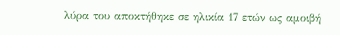λύρα του αποκτήθηκε σε ηλικία 17 ετών ως αμοιβή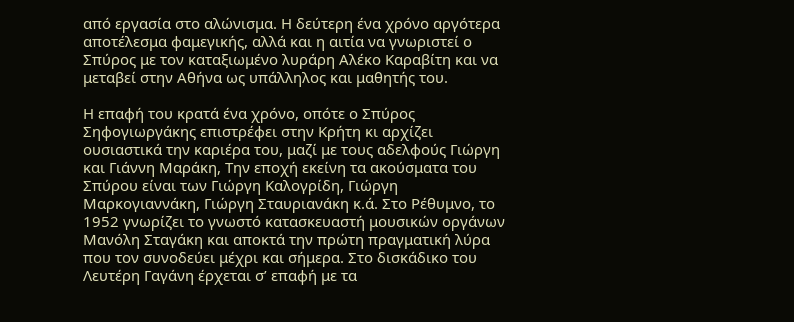από εργασία στο αλώνισμα. Η δεύτερη ένα χρόνο αργότερα αποτέλεσμα φαμεγικής, αλλά και η αιτία να γνωριστεί ο Σπύρος με τον καταξιωμένο λυράρη Αλέκο Καραβίτη και να μεταβεί στην Αθήνα ως υπάλληλος και μαθητής του.

Η επαφή του κρατά ένα χρόνο, οπότε ο Σπύρος Σηφογιωργάκης επιστρέφει στην Κρήτη κι αρχίζει ουσιαστικά την καριέρα του, μαζί με τους αδελφούς Γιώργη και Γιάννη Μαράκη, Την εποχή εκείνη τα ακούσματα του Σπύρου είναι των Γιώργη Καλογρίδη, Γιώργη Μαρκογιαννάκη, Γιώργη Σταυριανάκη κ.ά. Στο Ρέθυμνο, το 1952 γνωρίζει το γνωστό κατασκευαστή μουσικών οργάνων Μανόλη Σταγάκη και αποκτά την πρώτη πραγματική λύρα που τον συνοδεύει μέχρι και σήμερα. Στο δισκάδικο του Λευτέρη Γαγάνη έρχεται σ’ επαφή με τα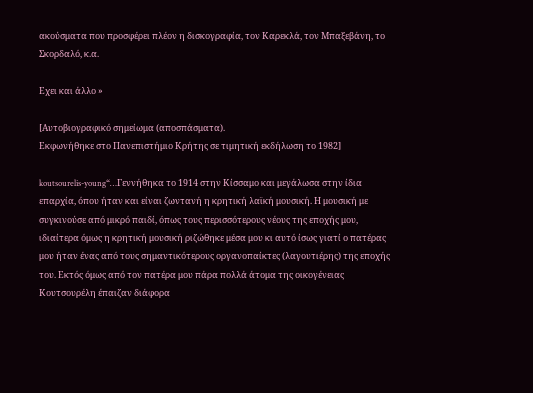ακούσματα που προσφέρει πλέον η δισκογραφία, τον Καρεκλά, τον Μπαξεβάνη, το Σκορδαλό, κ.α.

Εχει και άλλο »

[Αυτοβιογραφικό σημείωμα (αποσπάσματα).
Εκφωνήθηκε στο Πανεπιστήμιο Κρήτης σε τιμητική εκδήλωση το 1982]

koutsourelis-young“…Γεννήθηκα το 1914 στην Κίσσαμο και μεγάλωσα στην ίδια επαρχία, όπου ήταν και είναι ζωντανή η κρητική λαϊκή μουσική. Η μουσική με συγκινούσε από μικρό παιδί, όπως τους περισσότερους νέους της εποχής μου, ιδιαίτερα όμως η κρητική μουσική ριζώθηκε μέσα μου κι αυτό ίσως γιατί ο πατέρας μου ήταν ένας από τους σημαντικότερους οργανοπαίκτες (λαγουτιέρης) της εποχής του. Εκτός όμως από τον πατέρα μου πάρα πολλά άτομα της οικογένειας Κουτσουρέλη έπαιζαν διάφορα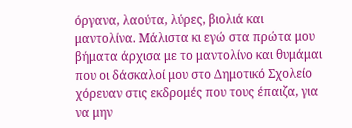όργανα, λαούτα, λύρες, βιολιά και μαντολίνα. Μάλιστα κι εγώ στα πρώτα μου βήματα άρχισα με το μαντολίνο και θυμάμαι που οι δάσκαλοί μου στο Δημοτικό Σχολείο χόρευαν στις εκδρομές που τους έπαιζα, για να μην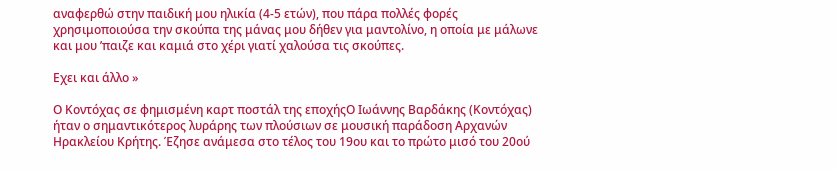αναφερθώ στην παιδική μου ηλικία (4-5 ετών), που πάρα πολλές φορές χρησιμοποιούσα την σκούπα της μάνας μου δήθεν για μαντολίνο, η οποία με μάλωνε και μου ’παιζε και καμιά στο χέρι γιατί χαλούσα τις σκούπες.

Εχει και άλλο »

Ο Κοντόχας σε φημισμένη καρτ ποστάλ της εποχήςΟ Ιωάννης Βαρδάκης (Κοντόχας) ήταν ο σημαντικότερος λυράρης των πλούσιων σε μουσική παράδοση Αρχανών Ηρακλείου Κρήτης. Έζησε ανάμεσα στο τέλος του 19ου και το πρώτο μισό του 20ού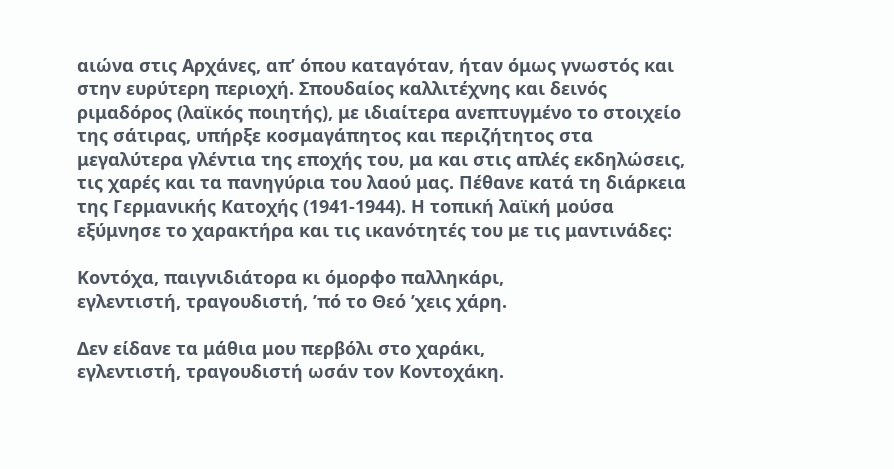αιώνα στις Αρχάνες, απ’ όπου καταγόταν, ήταν όμως γνωστός και στην ευρύτερη περιοχή. Σπουδαίος καλλιτέχνης και δεινός ριμαδόρος (λαϊκός ποιητής), με ιδιαίτερα ανεπτυγμένο το στοιχείο της σάτιρας, υπήρξε κοσμαγάπητος και περιζήτητος στα μεγαλύτερα γλέντια της εποχής του, μα και στις απλές εκδηλώσεις, τις χαρές και τα πανηγύρια του λαού μας. Πέθανε κατά τη διάρκεια της Γερμανικής Κατοχής (1941-1944). Η τοπική λαϊκή μούσα εξύμνησε το χαρακτήρα και τις ικανότητές του με τις μαντινάδες:

Κοντόχα, παιγνιδιάτορα κι όμορφο παλληκάρι,
εγλεντιστή, τραγουδιστή, ’πό το Θεό ’χεις χάρη.

Δεν είδανε τα μάθια μου περβόλι στο χαράκι,
εγλεντιστή, τραγουδιστή ωσάν τον Κοντοχάκη.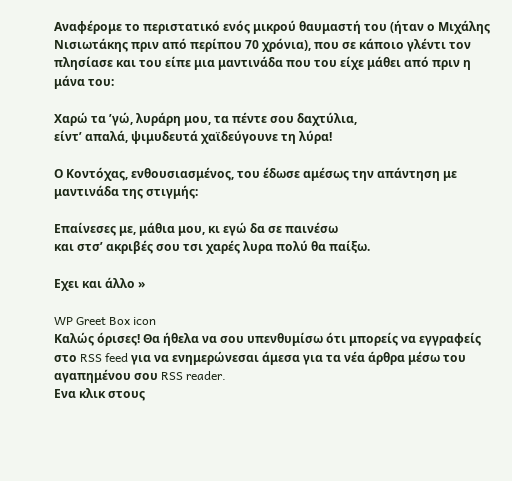Αναφέρομε το περιστατικό ενός μικρού θαυμαστή του (ήταν ο Μιχάλης Νισιωτάκης πριν από περίπου 70 χρόνια), που σε κάποιο γλέντι τον πλησίασε και του είπε μια μαντινάδα που του είχε μάθει από πριν η μάνα του:

Χαρώ τα ’γώ, λυράρη μου, τα πέντε σου δαχτύλια,
είντ’ απαλά, ψιμυδευτά χαϊδεύγουνε τη λύρα!

Ο Κοντόχας, ενθουσιασμένος, του έδωσε αμέσως την απάντηση με μαντινάδα της στιγμής:

Επαίνεσες με, μάθια μου, κι εγώ δα σε παινέσω
και στσ’ ακριβές σου τσι χαρές λυρα πολύ θα παίξω.

Εχει και άλλο »

WP Greet Box icon
Καλώς όρισες! Θα ήθελα να σου υπενθυμίσω ότι μπορείς να εγγραφείς στο RSS feed για να ενημερώνεσαι άμεσα για τα νέα άρθρα μέσω του αγαπημένου σου RSS reader.
Ενα κλικ στους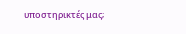υποστηρικτές μας;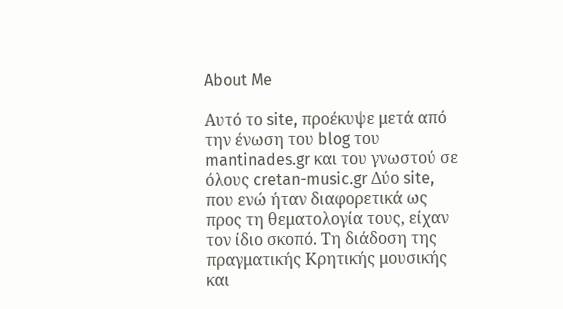About Me

Αυτό το site, προέκυψε μετά από την ένωση του blog του mantinades.gr και του γνωστού σε όλους cretan-music.gr Δύο site, που ενώ ήταν διαφορετικά ως προς τη θεματολογία τους, είχαν τον ίδιο σκοπό. Τη διάδοση της πραγματικής Κρητικής μουσικής και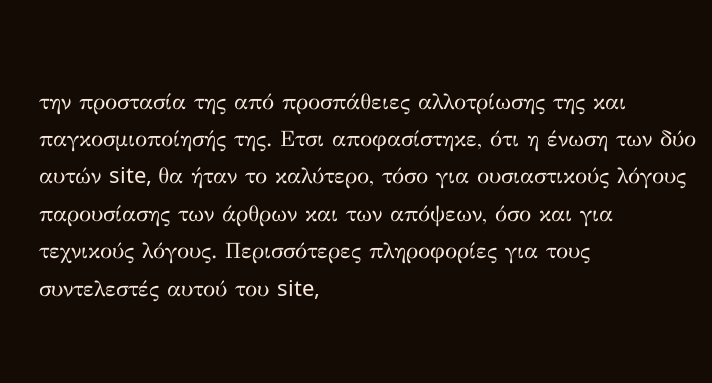την προστασία της από προσπάθειες αλλοτρίωσης της και παγκοσμιοποίησής της. Ετσι αποφασίστηκε, ότι η ένωση των δύο αυτών site, θα ήταν το καλύτερο, τόσο για ουσιαστικούς λόγους παρουσίασης των άρθρων και των απόψεων, όσο και για τεχνικούς λόγους. Περισσότερες πληροφορίες για τους συντελεστές αυτού του site,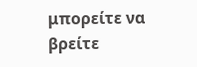μπορείτε να βρείτε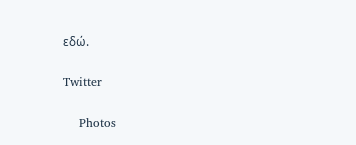εδώ.

Twitter

    Photos